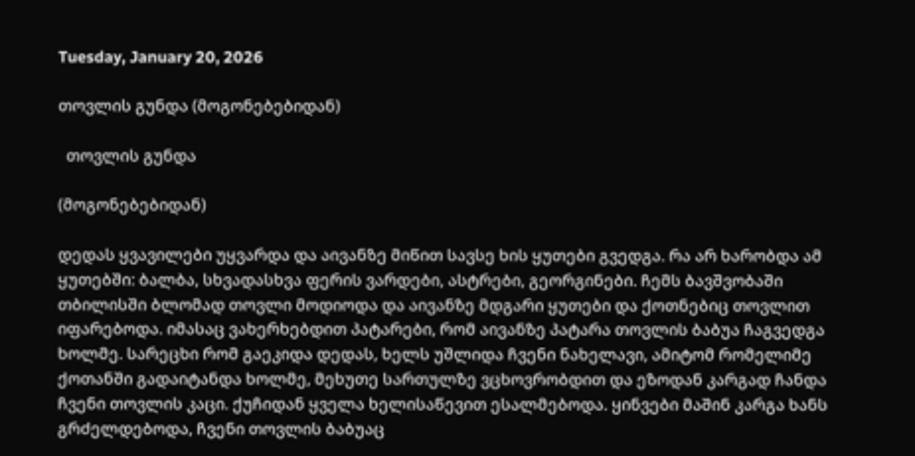Tuesday, January 20, 2026

თოვლის გუნდა (მოგონებებიდან)

  თოვლის გუნდა

(მოგონებებიდან)

დედას ყვავილები უყვარდა და აივანზე მიწით სავსე ხის ყუთები გვედგა. რა არ ხარობდა ამ ყუთებში: ბალბა, სხვადასხვა ფერის ვარდები, ასტრები, გეორგინები. ჩემს ბავშვობაში თბილისში ბლომად თოვლი მოდიოდა და აივანზე მდგარი ყუთები და ქოთნებიც თოვლით იფარებოდა. იმასაც ვახერხებდით პატარები, რომ აივანზე პატარა თოვლის ბაბუა ჩაგვედგა ხოლმე. სარეცხი რომ გაეკიდა დედას, ხელს უშლიდა ჩვენი ნახელავი, ამიტომ რომელიმე ქოთანში გადაიტანდა ხოლმე, მეხუთე სართულზე ვცხოვრობდით და ეზოდან კარგად ჩანდა ჩვენი თოვლის კაცი. ქუჩიდან ყველა ხელისაწევით ესალმებოდა. ყინვები მაშინ კარგა ხანს გრძელდებოდა, ჩვენი თოვლის ბაბუაც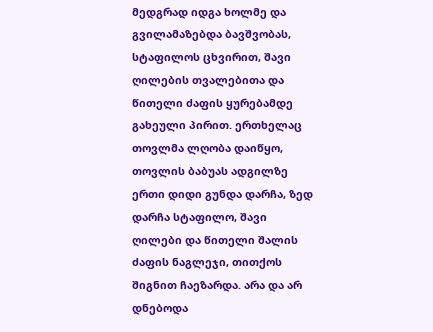მედგრად იდგა ხოლმე და გვილამაზებდა ბავშვობას, სტაფილოს ცხვირით, შავი ღილების თვალებითა და წითელი ძაფის ყურებამდე გახეული პირით. ერთხელაც თოვლმა ლღობა დაიწყო, თოვლის ბაბუას ადგილზე ერთი დიდი გუნდა დარჩა, ზედ დარჩა სტაფილო, შავი ღილები და წითელი შალის ძაფის ნაგლეჯი, თითქოს შიგნით ჩაეზარდა. არა და არ დნებოდა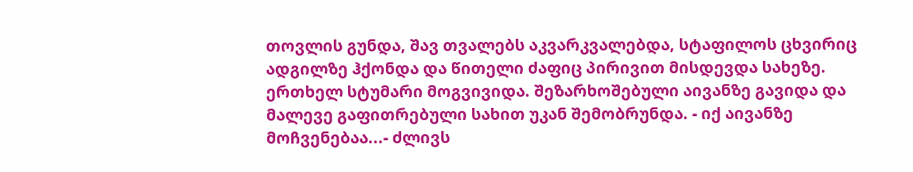თოვლის გუნდა, შავ თვალებს აკვარკვალებდა, სტაფილოს ცხვირიც ადგილზე ჰქონდა და წითელი ძაფიც პირივით მისდევდა სახეზე.
ერთხელ სტუმარი მოგვივიდა. შეზარხოშებული აივანზე გავიდა და მალევე გაფითრებული სახით უკან შემობრუნდა. - იქ აივანზე მოჩვენებაა...- ძლივს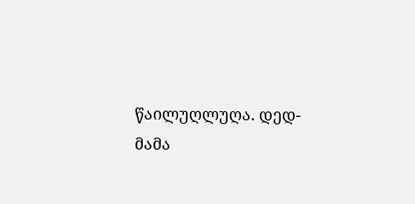წაილუღლუღა. დედ-მამა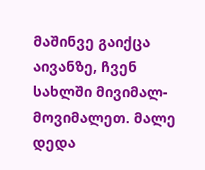მაშინვე გაიქცა აივანზე, ჩვენ სახლში მივიმალ-მოვიმალეთ. მალე დედა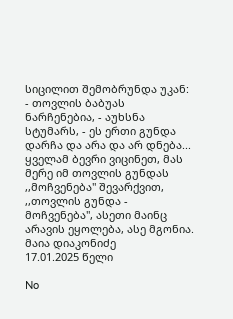სიცილით შემობრუნდა უკან: - თოვლის ბაბუას ნარჩენებია, - აუხსნა სტუმარს, - ეს ერთი გუნდა დარჩა და არა და არ დნება...
ყველამ ბევრი ვიცინეთ, მას მერე იმ თოვლის გუნდას ,,მოჩვენება" შევარქვით, ,,თოვლის გუნდა - მოჩვენება", ასეთი მაინც არავის ეყოლება, ასე მგონია.
მაია დიაკონიძე
17.01.2025 წელი

No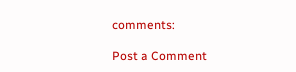comments:

Post a Comment